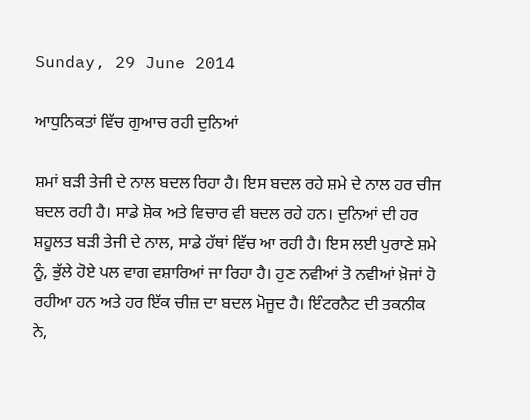Sunday, 29 June 2014

ਆਧੁਨਿਕਤਾਂ ਵਿੱਚ ਗੁਆਚ ਰਹੀ ਦੁਨਿਆਂ

ਸ਼ਮਾਂ ਬੜੀ ਤੇਜੀ ਦੇ ਨਾਲ ਬਦਲ ਰਿਹਾ ਹੈ। ਇਸ ਬਦਲ ਰਹੇ ਸ਼ਮੇ ਦੇ ਨਾਲ ਹਰ ਚੀਜ ਬਦਲ ਰਹੀ ਹੈ। ਸਾਡੇ ਸ਼ੋਕ ਅਤੇ ਵਿਚਾਰ ਵੀ ਬਦਲ ਰਹੇ ਹਨ। ਦੁਨਿਆਂ ਦੀ ਹਰ ਸ਼ਹੂਲਤ ਬੜੀ ਤੇਜੀ ਦੇ ਨਾਲ, ਸਾਡੇ ਹੱਥਾਂ ਵਿੱਚ ਆ ਰਹੀ ਹੈ। ਇਸ ਲਈ ਪੁਰਾਣੇ ਸ਼ਮੇ ਨੂੰ, ਭੁੱਲੇ ਹੋਏ ਪਲ ਵਾਗ ਵਸ਼ਾਰਿਆਂ ਜਾ ਰਿਹਾ ਹੈ। ਹੁਣ ਨਵੀਆਂ ਤੋ ਨਵੀਆਂ ਖ਼ੋਜਾਂ ਹੋ ਰਹੀਆ ਹਨ ਅਤੇ ਹਰ ਇੱਕ ਚੀਜ਼ ਦਾ ਬਦਲ ਮੋਜੂਦ ਹੈ। ਇੰਟਰਨੈਟ ਦੀ ਤਕਨੀਕ ਨੇ,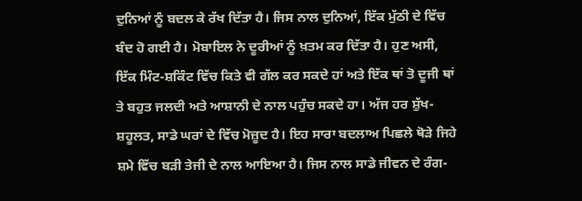ਦੁਨਿਆਂ ਨੂੰ ਬਦਲ ਕੇ ਰੱਖ ਦਿੱਤਾ ਹੈ। ਜਿਸ ਨਾਲ ਦੁਨਿਆਂ, ਇੱਕ ਮੁੱਠੀ ਦੇ ਵਿੱਚ ਬੰਦ ਹੋ ਗਈ ਹੈ। ਮੋਬਾਇਲ ਨੇ ਦੂਰੀਆਂ ਨੂੰ ਖ਼ਤਮ ਕਰ ਦਿੱਤਾ ਹੈ। ਹੁਣ ਅਸੀ, ਇੱਕ ਮਿੰਟ-ਸ਼ਕਿੰਟ ਵਿੱਚ ਕਿਤੇ ਵੀ ਗੱਲ ਕਰ ਸਕਦੇ ਹਾਂ ਅਤੇ ਇੱਕ ਥਾਂ ਤੋ ਦੂਜੀ ਥਾਂ ਤੇ ਬਹੁਤ ਜਲਦੀ ਅਤੇ ਆਸ਼ਾਨੀ ਦੇ ਨਾਲ ਪਹੁੰਚ ਸਕਦੇ ਹਾ। ਅੱਜ ਹਰ ਸ਼ੁੱਖ-ਸ਼ਹੂਲਤ, ਸਾਡੇ ਘਰਾਂ ਦੇ ਵਿੱਚ ਮੋਜ਼ੂਦ ਹੈ। ਇਹ ਸਾਰਾ ਬਦਲਾਅ ਪਿਛਲੇ ਥੋੜੇ ਜਿਹੇ ਸ਼ਮੇ ਵਿੱਚ ਬੜੀ ਤੇਜੀ ਦੇ ਨਾਲ ਆਇਆ ਹੈ। ਜਿਸ ਨਾਲ ਸਾਡੇ ਜੀਵਨ ਦੇ ਰੰਗ-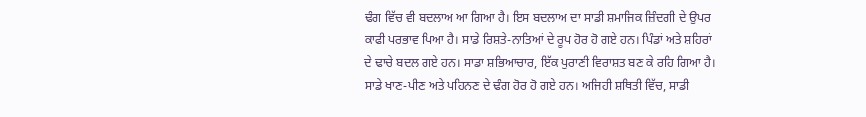ਢੰਗ ਵਿੱਚ ਵੀ ਬਦਲਾਅ ਆ ਗਿਆ ਹੈ। ਇਸ ਬਦਲਾਅ ਦਾ ਸਾਡੀ ਸ਼ਮਾਜਿਕ ਜ਼ਿੰਦਗੀ ਦੇ ਉਪਰ ਕਾਫੀ ਪਰਭਾਵ ਪਿਆ ਹੈ। ਸਾਡੇ ਰਿਸ਼ਤੇ-ਨਾਤਿਆਂ ਦੇ ਰੂਪ ਹੋਰ ਹੋ ਗਏ ਹਨ। ਪਿੰਡਾਂ ਅਤੇ ਸ਼ਹਿਰਾਂ ਦੇ ਢਾਚੇ ਬਦਲ ਗਏ ਹਨ। ਸਾਡਾ ਸ਼ਭਿਆਚਾਰ, ਇੱਕ ਪੁਰਾਣੀ ਵਿਰਾਸ਼ਤ ਬਣ ਕੇ ਰਹਿ ਗਿਆ ਹੈ। ਸਾਡੇ ਖਾਣ-ਪੀਣ ਅਤੇ ਪਹਿਨਣ ਦੇ ਢੰਗ ਹੋਰ ਹੋ ਗਏ ਹਨ। ਅਜਿਹੀ ਸ਼ਥਿਤੀ ਵਿੱਚ, ਸਾਡੀ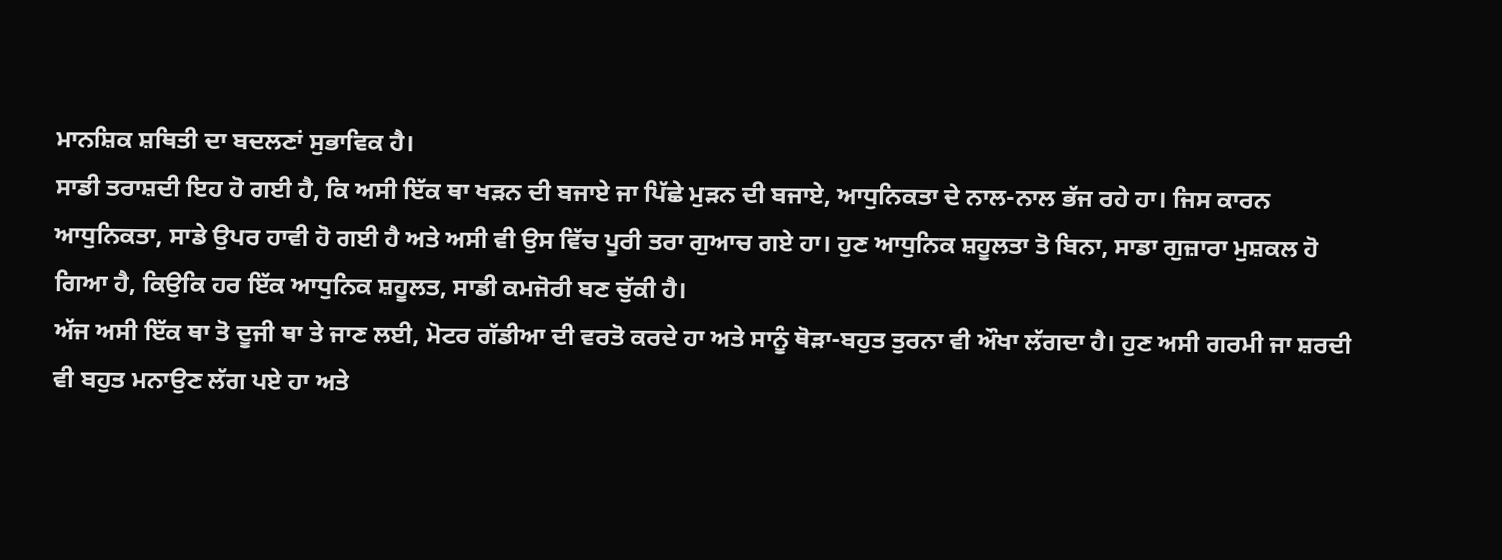ਮਾਨਸ਼ਿਕ ਸ਼ਥਿਤੀ ਦਾ ਬਦਲਣਾਂ ਸੁਭਾਵਿਕ ਹੈ।
ਸਾਡੀ ਤਰਾਸ਼ਦੀ ਇਹ ਹੋ ਗਈ ਹੈ, ਕਿ ਅਸੀ ਇੱਕ ਥਾ ਖੜਨ ਦੀ ਬਜਾਏ ਜਾ ਪਿੱਛੇ ਮੁੜਨ ਦੀ ਬਜਾਏ, ਆਧੁਨਿਕਤਾ ਦੇ ਨਾਲ-ਨਾਲ ਭੱਜ ਰਹੇ ਹਾ। ਜਿਸ ਕਾਰਨ ਆਧੁਨਿਕਤਾ, ਸਾਡੇ ਉਪਰ ਹਾਵੀ ਹੋ ਗਈ ਹੈ ਅਤੇ ਅਸੀ ਵੀ ਉਸ ਵਿੱਚ ਪੂਰੀ ਤਰਾ ਗੁਆਚ ਗਏ ਹਾ। ਹੁਣ ਆਧੁਨਿਕ ਸ਼ਹੂਲਤਾ ਤੋ ਬਿਨਾ, ਸਾਡਾ ਗੁਜ਼ਾਰਾ ਮੁਸ਼ਕਲ ਹੋ ਗਿਆ ਹੈ, ਕਿਉਕਿ ਹਰ ਇੱਕ ਆਧੁਨਿਕ ਸ਼ਹੂਲਤ, ਸਾਡੀ ਕਮਜੋਰੀ ਬਣ ਚੁੱਕੀ ਹੈ।
ਅੱਜ ਅਸੀ ਇੱਕ ਥਾ ਤੋ ਦੂਜੀ ਥਾ ਤੇ ਜਾਣ ਲਈ, ਮੋਟਰ ਗੱਡੀਆ ਦੀ ਵਰਤੋ ਕਰਦੇ ਹਾ ਅਤੇ ਸਾਨੂੰ ਥੋੜਾ-ਬਹੁਤ ਤੁਰਨਾ ਵੀ ਔਖਾ ਲੱਗਦਾ ਹੈ। ਹੁਣ ਅਸੀ ਗਰਮੀ ਜਾ ਸ਼ਰਦੀ ਵੀ ਬਹੁਤ ਮਨਾਉਣ ਲੱਗ ਪਏ ਹਾ ਅਤੇ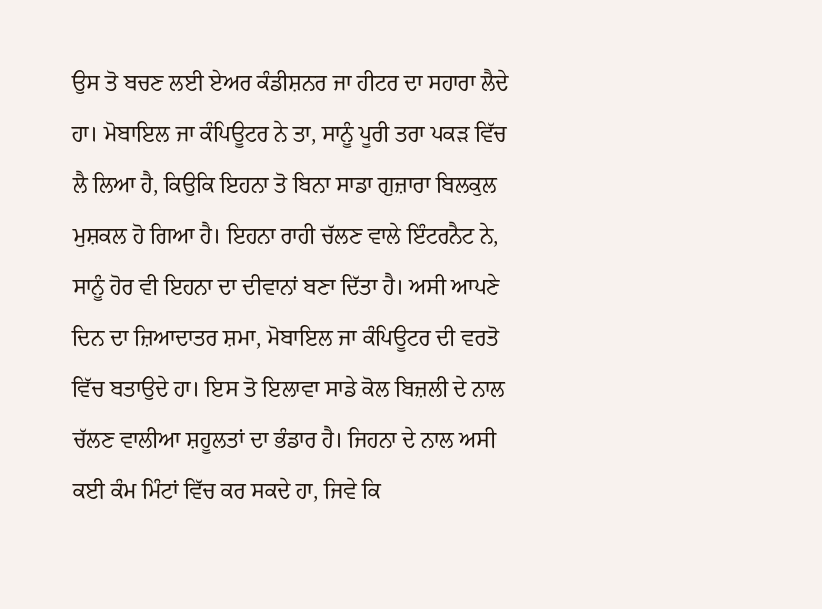ਉਸ ਤੋ ਬਚਣ ਲਈ ਏਅਰ ਕੰਡੀਸ਼ਨਰ ਜਾ ਹੀਟਰ ਦਾ ਸਹਾਰਾ ਲੈਦੇ ਹਾ। ਮੋਬਾਇਲ ਜਾ ਕੰਪਿਊਟਰ ਨੇ ਤਾ, ਸਾਨੂੰ ਪੂਰੀ ਤਰਾ ਪਕੜ ਵਿੱਚ ਲੈ ਲਿਆ ਹੈ, ਕਿਉਕਿ ਇਹਨਾ ਤੋ ਬਿਨਾ ਸਾਡਾ ਗੁਜ਼ਾਰਾ ਬਿਲਕੁਲ ਮੁਸ਼ਕਲ ਹੋ ਗਿਆ ਹੈ। ਇਹਨਾ ਰਾਹੀ ਚੱਲਣ ਵਾਲੇ ਇੰਟਰਨੈਟ ਨੇ, ਸਾਨੂੰ ਹੋਰ ਵੀ ਇਹਨਾ ਦਾ ਦੀਵਾਨਾਂ ਬਣਾ ਦਿੱਤਾ ਹੈ। ਅਸੀ ਆਪਣੇ ਦਿਨ ਦਾ ਜ਼ਿਆਦਾਤਰ ਸ਼ਮਾ, ਮੋਬਾਇਲ ਜਾ ਕੰਪਿਊਟਰ ਦੀ ਵਰਤੋ ਵਿੱਚ ਬਤਾਉਦੇ ਹਾ। ਇਸ ਤੋ ਇਲਾਵਾ ਸਾਡੇ ਕੋਲ ਬਿਜ਼ਲੀ ਦੇ ਨਾਲ ਚੱਲਣ ਵਾਲੀਆ ਸ਼ਹੂਲਤਾਂ ਦਾ ਭੰਡਾਰ ਹੈ। ਜਿਹਨਾ ਦੇ ਨਾਲ ਅਸੀ ਕਈ ਕੰਮ ਮਿੰਟਾਂ ਵਿੱਚ ਕਰ ਸਕਦੇ ਹਾ, ਜਿਵੇ ਕਿ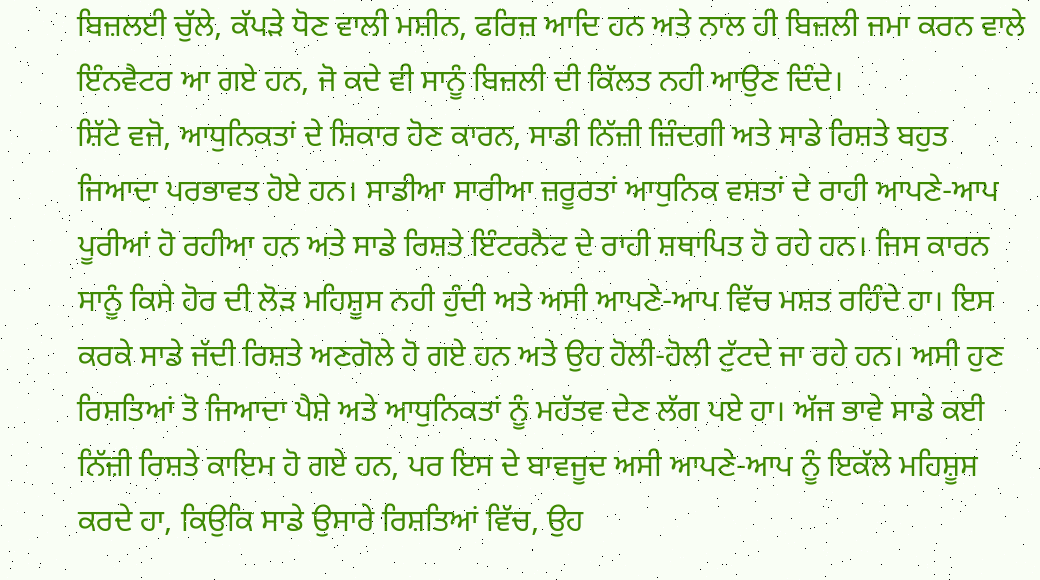ਬਿਜ਼ਲਈ ਚੁੱਲੇ, ਕੱਪੜੇ ਧੋਣ ਵਾਲੀ ਮਸ਼ੀਨ, ਫਰਿਜ਼ ਆਦਿ ਹਨ ਅਤੇ ਨਾਲ ਹੀ ਬਿਜ਼ਲੀ ਜਮਾ ਕਰਨ ਵਾਲੇ ਇੰਨਵੈਟਰ ਆ ਗਏ ਹਨ, ਜੋ ਕਦੇ ਵੀ ਸਾਨੂੰ ਬਿਜ਼ਲੀ ਦੀ ਕਿੱਲਤ ਨਹੀ ਆਉਣ ਦਿੰਦੇ।
ਸ਼ਿੱਟੇ ਵਜੋ, ਆਧੁਨਿਕਤਾਂ ਦੇ ਸ਼ਿਕਾਰ ਹੋਣ ਕਾਰਨ, ਸਾਡੀ ਨਿੱਜ਼ੀ ਜ਼ਿੰਦਗੀ ਅਤੇ ਸਾਡੇ ਰਿਸ਼ਤੇ ਬਹੁਤ ਜਿਆਦਾ ਪਰਭਾਵਤ ਹੋਏ ਹਨ। ਸਾਡੀਆ ਸਾਰੀਆ ਜ਼ਰੂਰਤਾਂ ਆਧੁਨਿਕ ਵਸ਼ਤਾਂ ਦੇ ਰਾਹੀ ਆਪਣੇ-ਆਪ ਪੂਰੀਆਂ ਹੋ ਰਹੀਆ ਹਨ ਅਤੇ ਸਾਡੇ ਰਿਸ਼ਤੇ ਇੰਟਰਨੈਟ ਦੇ ਰਾਹੀ ਸ਼ਥਾਪਿਤ ਹੋ ਰਹੇ ਹਨ। ਜਿਸ ਕਾਰਨ ਸਾਨੂੰ ਕਿਸੇ ਹੋਰ ਦੀ ਲੋੜ ਮਹਿਸ਼ੂਸ ਨਹੀ ਹੁੰਦੀ ਅਤੇ ਅਸੀ ਆਪਣੇ-ਆਪ ਵਿੱਚ ਮਸ਼ਤ ਰਹਿੰਦੇ ਹਾ। ਇਸ ਕਰਕੇ ਸਾਡੇ ਜੱਦੀ ਰਿਸ਼ਤੇ ਅਣਗੋਲੇ ਹੋ ਗਏ ਹਨ ਅਤੇ ਉਹ ਹੋਲੀ-ਹੋਲੀ ਟੁੱਟਦੇ ਜਾ ਰਹੇ ਹਨ। ਅਸੀ ਹੁਣ ਰਿਸ਼ਤਿਆਂ ਤੋ ਜਿਆਦਾ ਪੈਸ਼ੇ ਅਤੇ ਆਧੁਨਿਕਤਾਂ ਨੂੰ ਮਹੱਤਵ ਦੇਣ ਲੱਗ ਪਏ ਹਾ। ਅੱਜ ਭਾਵੇ ਸਾਡੇ ਕਈ ਨਿੱਜ਼ੀ ਰਿਸ਼ਤੇ ਕਾਇਮ ਹੋ ਗਏ ਹਨ, ਪਰ ਇਸ ਦੇ ਬਾਵਜੂਦ ਅਸੀ ਆਪਣੇ-ਆਪ ਨੂੰ ਇਕੱਲੇ ਮਹਿਸ਼ੂਸ ਕਰਦੇ ਹਾ, ਕਿਉਕਿ ਸਾਡੇ ਉਸਾਰੇ ਰਿਸ਼ਤਿਆਂ ਵਿੱਚ, ਉਹ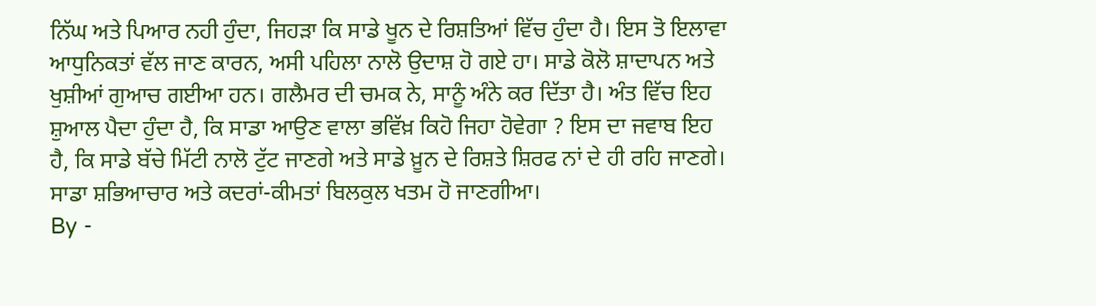ਨਿੱਘ ਅਤੇ ਪਿਆਰ ਨਹੀ ਹੁੰਦਾ, ਜਿਹੜਾ ਕਿ ਸਾਡੇ ਖੂਨ ਦੇ ਰਿਸ਼ਤਿਆਂ ਵਿੱਚ ਹੁੰਦਾ ਹੈ। ਇਸ ਤੋ ਇਲਾਵਾ ਆਧੁਨਿਕਤਾਂ ਵੱਲ ਜਾਣ ਕਾਰਨ, ਅਸੀ ਪਹਿਲਾ ਨਾਲੋ ਉਦਾਸ਼ ਹੋ ਗਏ ਹਾ। ਸਾਡੇ ਕੋਲੋ ਸ਼ਾਦਾਪਨ ਅਤੇ ਖੁਸ਼ੀਆਂ ਗੁਆਚ ਗਈਆ ਹਨ। ਗਲੈਮਰ ਦੀ ਚਮਕ ਨੇ, ਸਾਨੂੰ ਅੰਨੇ ਕਰ ਦਿੱਤਾ ਹੈ। ਅੰਤ ਵਿੱਚ ਇਹ ਸ਼ੁਆਲ ਪੈਦਾ ਹੁੰਦਾ ਹੈ, ਕਿ ਸਾਡਾ ਆਉਣ ਵਾਲਾ ਭਵਿੱਖ਼ ਕਿਹੋ ਜਿਹਾ ਹੋਵੇਗਾ ? ਇਸ ਦਾ ਜਵਾਬ ਇਹ ਹੈ, ਕਿ ਸਾਡੇ ਬੱਚੇ ਮਿੱਟੀ ਨਾਲੋ ਟੁੱਟ ਜਾਣਗੇ ਅਤੇ ਸਾਡੇ ਖ਼ੂਨ ਦੇ ਰਿਸ਼ਤੇ ਸ਼ਿਰਫ ਨਾਂ ਦੇ ਹੀ ਰਹਿ ਜਾਣਗੇ। ਸਾਡਾ ਸ਼ਭਿਆਚਾਰ ਅਤੇ ਕਦਰਾਂ-ਕੀਮਤਾਂ ਬਿਲਕੁਲ ਖਤਮ ਹੋ ਜਾਣਗੀਆ।
By -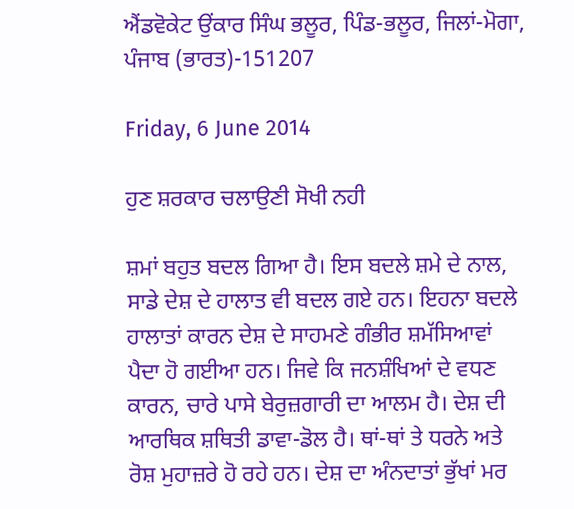ਐਂਡਵੋਕੇਟ ਉਂਕਾਰ ਸਿੰਘ ਭਲੂਰ, ਪਿੰਡ-ਭਲੂਰ, ਜਿਲਾਂ-ਮੋਗਾ, ਪੰਜਾਬ (ਭਾਰਤ)-151207

Friday, 6 June 2014

ਹੁਣ ਸ਼ਰਕਾਰ ਚਲਾਉਣੀ ਸੋਖੀ ਨਹੀ

ਸ਼ਮਾਂ ਬਹੁਤ ਬਦਲ ਗਿਆ ਹੈ। ਇਸ ਬਦਲੇ ਸ਼ਮੇ ਦੇ ਨਾਲ, ਸਾਡੇ ਦੇਸ਼ ਦੇ ਹਾਲਾਤ ਵੀ ਬਦਲ ਗਏ ਹਨ। ਇਹਨਾ ਬਦਲੇ ਹਾਲਾਤਾਂ ਕਾਰਨ ਦੇਸ਼ ਦੇ ਸਾਹਮਣੇ ਗੰਭੀਰ ਸ਼ਮੱਸਿਆਵਾਂ ਪੈਦਾ ਹੋ ਗਈਆ ਹਨ। ਜਿਵੇ ਕਿ ਜਨਸ਼ੰਖਿਆਂ ਦੇ ਵਧਣ ਕਾਰਨ, ਚਾਰੇ ਪਾਸੇ ਬੇਰੁਜ਼ਗਾਰੀ ਦਾ ਆਲਮ ਹੈ। ਦੇਸ਼ ਦੀ ਆਰਥਿਕ ਸ਼ਥਿਤੀ ਡਾਵਾ-ਡੋਲ ਹੈ। ਥਾਂ-ਥਾਂ ਤੇ ਧਰਨੇ ਅਤੇ ਰੋਸ਼ ਮੁਹਾਜ਼ਰੇ ਹੋ ਰਹੇ ਹਨ। ਦੇਸ਼ ਦਾ ਅੰਨਦਾਤਾਂ ਭੁੱਖਾਂ ਮਰ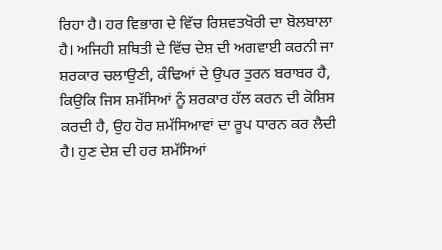ਰਿਹਾ ਹੈ। ਹਰ ਵਿਭਾਗ ਦੇ ਵਿੱਚ ਰਿਸ਼ਵਤਖੋਰੀ ਦਾ ਬੋਲਬਾਲਾ ਹੈ। ਅਜਿਹੀ ਸ਼ਥਿਤੀ ਦੇ ਵਿੱਚ ਦੇਸ਼ ਦੀ ਅਗਵਾਈ ਕਰਨੀ ਜਾ ਸ਼ਰਕਾਰ ਚਲਾਉਣੀ, ਕੰਢਿਆਂ ਦੇ ਉਪਰ ਤੁਰਨ ਬਰਾਬਰ ਹੈ, ਕਿਉਕਿ ਜਿਸ ਸ਼ਮੱਸਿਆਂ ਨੂੰ ਸ਼ਰਕਾਰ ਹੱਲ ਕਰਨ ਦੀ ਕੋਸ਼ਿਸ ਕਰਦੀ ਹੈ, ਉਹ ਹੋਰ ਸ਼ਮੱਸਿਆਵਾਂ ਦਾ ਰੂਪ ਧਾਰਨ ਕਰ ਲੈਦੀ ਹੈ। ਹੁਣ ਦੇਸ਼ ਦੀ ਹਰ ਸ਼ਮੱਸਿਆਂ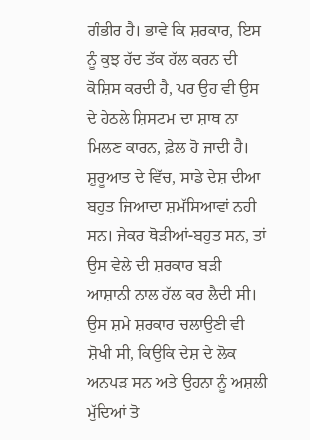ਗੰਭੀਰ ਹੈ। ਭਾਵੇ ਕਿ ਸ਼ਰਕਾਰ, ਇਸ ਨੂੰ ਕੁਝ ਹੱਦ ਤੱਕ ਹੱਲ ਕਰਨ ਦੀ ਕੋਸ਼ਿਸ ਕਰਦੀ ਹੈ, ਪਰ ਉਹ ਵੀ ਉਸ ਦੇ ਹੇਠਲੇ ਸ਼ਿਸਟਮ ਦਾ ਸ਼ਾਥ ਨਾ ਮਿਲਣ ਕਾਰਨ, ਫ਼ੇਲ ਹੋ ਜਾਦੀ ਹੈ। ਸ਼ੁਰੂਆਤ ਦੇ ਵਿੱਚ, ਸਾਡੇ ਦੇਸ਼ ਦੀਆ ਬਹੁਤ ਜਿਆਦਾ ਸ਼ਮੱਸਿਆਵਾਂ ਨਹੀ ਸਨ। ਜੇਕਰ ਥੋੜੀਆਂ-ਬਹੁਤ ਸਨ, ਤਾਂ ਉਸ ਵੇਲੇ ਦੀ ਸ਼ਰਕਾਰ ਬੜੀ ਆਸ਼ਾਨੀ ਨਾਲ ਹੱਲ ਕਰ ਲੈਦੀ ਸੀ। ਉਸ ਸ਼ਮੇ ਸ਼ਰਕਾਰ ਚਲਾਉਣੀ ਵੀ ਸ਼ੋਖੀ ਸੀ, ਕਿਉਕਿ ਦੇਸ਼ ਦੇ ਲੋਕ ਅਨਪੜ ਸਨ ਅਤੇ ਉਹਨਾ ਨੂੰ ਅਸ਼ਲੀ ਮੁੱਦਿਆਂ ਤੋ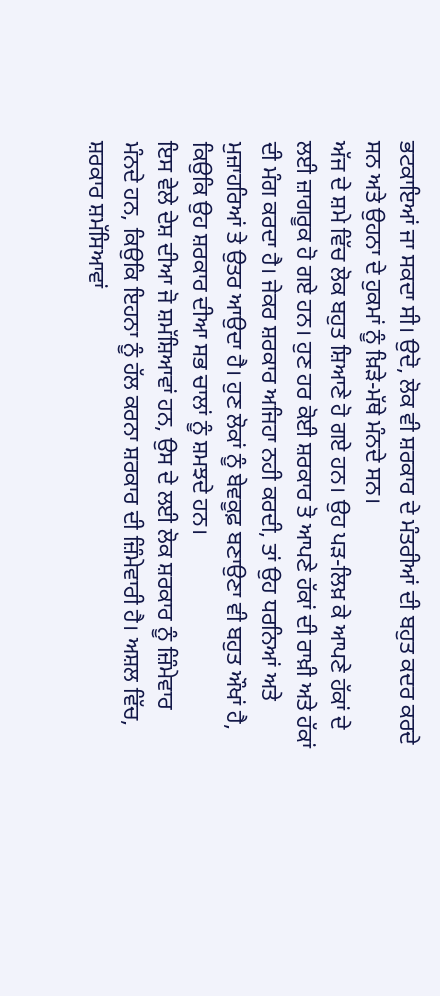ਭਟਕਾਇਆਂ ਜਾ ਸਕਦਾ ਸੀ। ਉਦੋ, ਲੋਕ ਵੀ ਸ਼ਰਕਾਰ ਦੇ ਮੰਤਰੀਆਂ ਦੀ ਬਹੁਤ ਕਦਰ ਕਰਦੇ ਸਨ ਅਤੇ ਉਹਨਾ ਦੇ ਹੁਕਮਾਂ ਨੂੰ ਖ਼ਿੜੇ-ਮੱਥੇ ਮੰਨਦੇ ਸਨ।
ਅੱਜ ਦੇ ਸ਼ਮੇ ਵਿੱਚ ਲੋਕ ਬਹੁਤ ਸ਼ਿਆਣੇ ਹੋ ਗਏ ਹਨ। ਉਹ ਪੜ-ਲਿਖ਼ ਕੇ ਆਪਣੇ ਹੱਕਾਂ ਦੇ ਲਈ ਜ਼ਾਗਰੂਕ ਹੋ ਗਏ ਹਨ। ਹੁਣ ਹਰ ਕੋਈ ਸ਼ਰਕਾਰ ਤੋ ਆਪਣੇ ਹੱਕਾਂ ਦੀ ਰਾਖ਼ੀ ਅਤੇ ਹੱਕਾਂ ਦੀ ਮੰਗ ਕਰਦਾ ਹੈ। ਜੇਕਰ ਸ਼ਰਕਾਰ ਅਜਿਹਾ ਨਹੀ ਕਰਦੀ, ਤਾਂ ਉਹ ਧਰਨਿਆਂ ਅਤੇ ਮੁਜ਼ਾਹਰਿਆਂ ਤੇ ਉਤਰ ਆਉਦਾ ਹੈ। ਹੁਣ ਲੋਕਾਂ ਨੂੰ ਬੇਵਕੂਫ਼ ਬਣਾਉਣਾ ਵੀ ਬਹੁਤ ਔਖਾਂ ਹੈ, ਕਿਉਕਿ ਉਹ ਸ਼ਰਕਾਰ ਦੀਆ ਸਭ ਚਾਲਾਂ ਨੂੰ ਸ਼ਮਝਦੇ ਹਨ।
ਇਸ ਵੇਲੇ ਦੇਸ਼ ਦੀਆ ਜੋ ਸ਼ਮੱਸ਼ਿਆਵਾਂ ਹਨ, ਉਸ ਦੇ ਲਈ ਲੋਕ ਸ਼ਰਕਾਰ ਨੂੰ ਜ਼ਿੰਮੇਵਾਰ ਮੰਨਦੇ ਹਨ, ਕਿਉਕਿ ਇਹਨਾ ਨੂੰ ਹੱਲ ਕਰਨਾ ਸ਼ਰਕਾਰ ਦੀ ਜ਼ਿੰਮੇਵਾਰੀ ਹੈ। ਅਸ਼ਲ ਵਿੱਚ, ਸ਼ਰਕਾਰ ਸ਼ਮੱਸਿਆਵਾਂ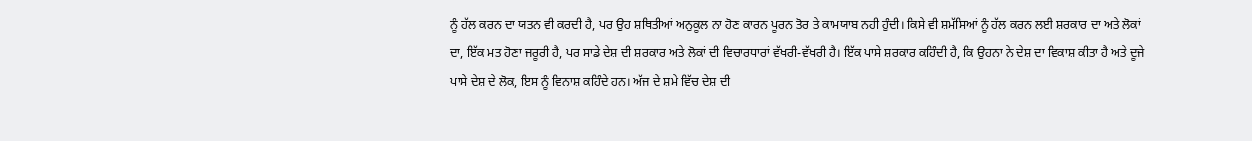ਨੂੰ ਹੱਲ ਕਰਨ ਦਾ ਯਤਨ ਵੀ ਕਰਦੀ ਹੈ, ਪਰ ਉਹ ਸ਼ਥਿਤੀਆਂ ਅਨੁਕੂਲ ਨਾ ਹੋਣ ਕਾਰਨ ਪੂਰਨ ਤੋਰ ਤੇ ਕਾਮਯਾਬ ਨਹੀ ਹੁੰਦੀ। ਕਿਸੇ ਵੀ ਸ਼ਮੱਸਿਆਂ ਨੂੰ ਹੱਲ ਕਰਨ ਲਈ ਸ਼ਰਕਾਰ ਦਾ ਅਤੇ ਲੋਕਾਂ ਦਾ, ਇੱਕ ਮਤ ਹੋਣਾ ਜਰੂਰੀ ਹੈ, ਪਰ ਸਾਡੇ ਦੇਸ਼ ਦੀ ਸ਼ਰਕਾਰ ਅਤੇ ਲੋਕਾਂ ਦੀ ਵਿਚਾਰਧਾਰਾਂ ਵੱਖਰੀ-ਵੱਖਰੀ ਹੈ। ਇੱਕ ਪਾਸੇ ਸ਼ਰਕਾਰ ਕਹਿੰਦੀ ਹੈ, ਕਿ ਉਹਨਾ ਨੇ ਦੇਸ਼ ਦਾ ਵਿਕਾਸ਼ ਕੀਤਾ ਹੈ ਅਤੇ ਦੂਜੇ ਪਾਸੇ ਦੇਸ਼ ਦੇ ਲੋਕ, ਇਸ ਨੂੰ ਵਿਨਾਸ਼ ਕਹਿੰਦੇ ਹਨ। ਅੱਜ ਦੇ ਸ਼ਮੇ ਵਿੱਚ ਦੇਸ਼ ਦੀ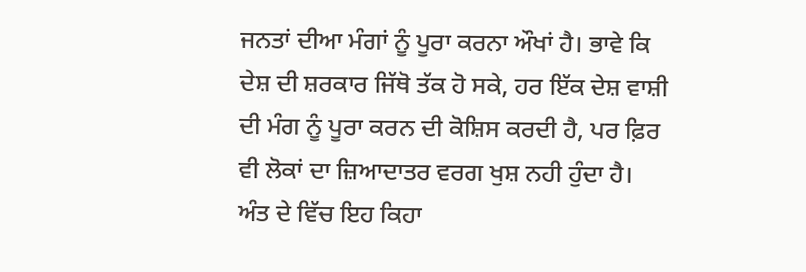ਜਨਤਾਂ ਦੀਆ ਮੰਗਾਂ ਨੂੰ ਪੂਰਾ ਕਰਨਾ ਔਖਾਂ ਹੈ। ਭਾਵੇ ਕਿ ਦੇਸ਼ ਦੀ ਸ਼ਰਕਾਰ ਜਿੱਥੋ ਤੱਕ ਹੋ ਸਕੇ, ਹਰ ਇੱਕ ਦੇਸ਼ ਵਾਸ਼ੀ ਦੀ ਮੰਗ ਨੂੰ ਪੂਰਾ ਕਰਨ ਦੀ ਕੋਸ਼ਿਸ ਕਰਦੀ ਹੈ, ਪਰ ਫ਼ਿਰ ਵੀ ਲੋਕਾਂ ਦਾ ਜ਼ਿਆਦਾਤਰ ਵਰਗ ਖੁਸ਼ ਨਹੀ ਹੁੰਦਾ ਹੈ।
ਅੰਤ ਦੇ ਵਿੱਚ ਇਹ ਕਿਹਾ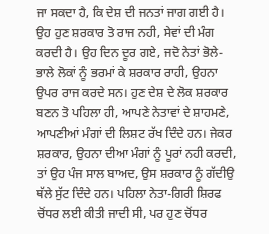ਜਾ ਸਕਦਾ ਹੈ, ਕਿ ਦੇਸ਼ ਦੀ ਜਨਤਾਂ ਜਾਗ ਗਈ ਹੈ। ਉਹ ਹੁਣ ਸ਼ਰਕਾਰ ਤੋ ਰਾਜ ਨਹੀ, ਸੇਵਾਂ ਦੀ ਮੰਗ ਕਰਦੀ ਹੈ। ਉਹ ਦਿਨ ਦੂਰ ਗਏ, ਜਦੋ ਨੇਤਾਂ ਭੋਲੇ-ਭਾਲੇ ਲੋਕਾਂ ਨੂੰ ਭਰਮਾਂ ਕੇ ਸ਼ਰਕਾਰ ਰਾਹੀ, ਉਹਨਾ ਉਪਰ ਰਾਜ ਕਰਦੇ ਸਨ। ਹੁਣ ਦੇਸ਼ ਦੇ ਲੋਕ ਸ਼ਰਕਾਰ ਬਣਨ ਤੋ ਪਹਿਲਾ ਹੀ, ਆਪਣੇ ਨੇਤਾਵਾਂ ਦੇ ਸ਼ਾਹਮਣੇ, ਆਪਣੀਆਂ ਮੰਗਾਂ ਦੀ ਲਿਸ਼ਟ ਰੱਖ ਦਿੰਦੇ ਹਨ। ਜੇਕਰ ਸ਼ਰਕਾਰ, ਉਹਨਾ ਦੀਆ ਮੰਗਾਂ ਨੂੰ ਪੂਰਾਂ ਨਹੀ ਕਰਦੀ, ਤਾਂ ਉਹ ਪੰਜ ਸਾਲ ਬਾਅਦ, ਉਸ ਸ਼ਰਕਾਰ ਨੂੰ ਗੱਦੀਉ ਥੱਲੇ ਸੁੱਟ ਦਿੰਦੇ ਹਨ। ਪਹਿਲਾ ਨੇਤਾ-ਗਿਰੀ ਸ਼ਿਰਫ ਚੋਂਧਰ ਲਈ ਕੀਤੀ ਜਾਦੀ ਸੀ, ਪਰ ਹੁਣ ਚੋਂਧਰ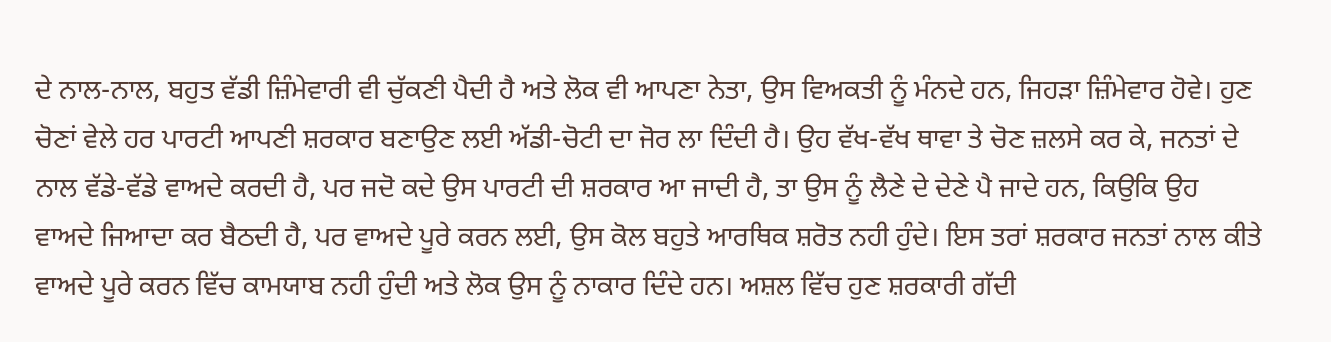ਦੇ ਨਾਲ-ਨਾਲ, ਬਹੁਤ ਵੱਡੀ ਜ਼ਿੰਮੇਵਾਰੀ ਵੀ ਚੁੱਕਣੀ ਪੈਦੀ ਹੈ ਅਤੇ ਲੋਕ ਵੀ ਆਪਣਾ ਨੇਤਾ, ਉਸ ਵਿਅਕਤੀ ਨੂੰ ਮੰਨਦੇ ਹਨ, ਜਿਹੜਾ ਜ਼ਿੰਮੇਵਾਰ ਹੋਵੇ। ਹੁਣ ਚੋਣਾਂ ਵੇਲੇ ਹਰ ਪਾਰਟੀ ਆਪਣੀ ਸ਼ਰਕਾਰ ਬਣਾਉਣ ਲਈ ਅੱਡੀ-ਚੋਟੀ ਦਾ ਜੋਰ ਲਾ ਦਿੰਦੀ ਹੈ। ਉਹ ਵੱਖ-ਵੱਖ ਥਾਵਾ ਤੇ ਚੋਣ ਜ਼ਲਸੇ ਕਰ ਕੇ, ਜਨਤਾਂ ਦੇ ਨਾਲ ਵੱਡੇ-ਵੱਡੇ ਵਾਅਦੇ ਕਰਦੀ ਹੈ, ਪਰ ਜਦੋ ਕਦੇ ਉਸ ਪਾਰਟੀ ਦੀ ਸ਼ਰਕਾਰ ਆ ਜਾਦੀ ਹੈ, ਤਾ ਉਸ ਨੂੰ ਲੈਣੇ ਦੇ ਦੇਣੇ ਪੈ ਜਾਦੇ ਹਨ, ਕਿਉਕਿ ਉਹ ਵਾਅਦੇ ਜਿਆਦਾ ਕਰ ਬੈਠਦੀ ਹੈ, ਪਰ ਵਾਅਦੇ ਪੂਰੇ ਕਰਨ ਲਈ, ਉਸ ਕੋਲ ਬਹੁਤੇ ਆਰਥਿਕ ਸ਼ਰੋਤ ਨਹੀ ਹੁੰਦੇ। ਇਸ ਤਰਾਂ ਸ਼ਰਕਾਰ ਜਨਤਾਂ ਨਾਲ ਕੀਤੇ ਵਾਅਦੇ ਪੂਰੇ ਕਰਨ ਵਿੱਚ ਕਾਮਯਾਬ ਨਹੀ ਹੁੰਦੀ ਅਤੇ ਲੋਕ ਉਸ ਨੂੰ ਨਾਕਾਰ ਦਿੰਦੇ ਹਨ। ਅਸ਼ਲ ਵਿੱਚ ਹੁਣ ਸ਼ਰਕਾਰੀ ਗੱਦੀ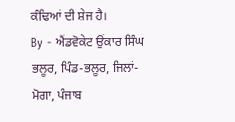ਕੰਢਿਆਂ ਦੀ ਸ਼ੇਜ ਹੈ।
By - ਐਂਡਵੋਕੇਟ ਉਂਕਾਰ ਸਿੰਘ ਭਲੂਰ, ਪਿੰਡ-ਭਲੂਰ, ਜਿਲਾਂ-ਮੋਗਾ, ਪੰਜਾਬ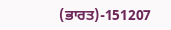(ਭਾਰਤ)-151207